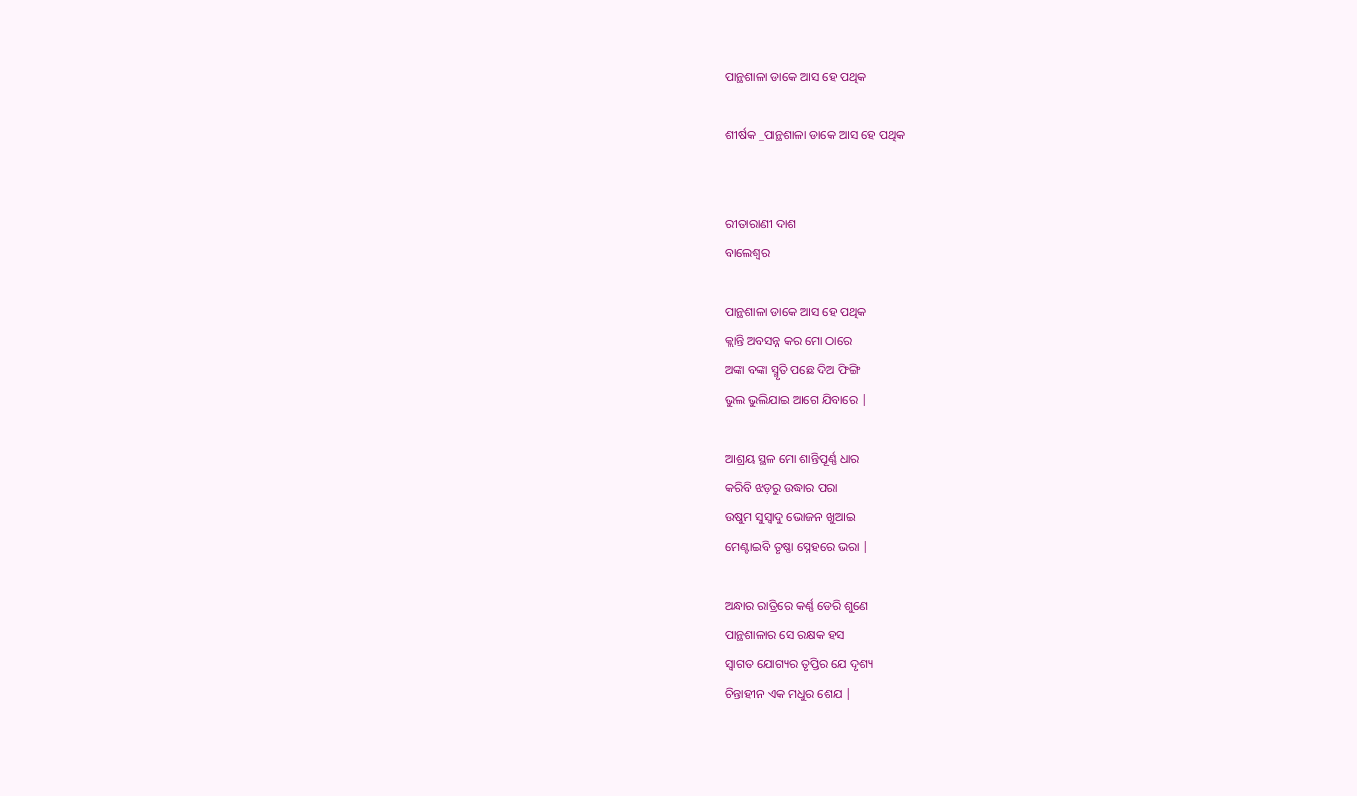ପାନ୍ଥଶାଳା ଡାକେ ଆସ ହେ ପଥିକ

ଶୀର୍ଷକ _ପାନ୍ଥଶାଳା ଡାକେ ଆସ ହେ ପଥିକ


ରୀତାରାଣୀ ଦାଶ
ବାଲେଶ୍ୱର

ପାନ୍ଥଶାଳା ଡାକେ ଆସ ହେ ପଥିକ
କ୍ଲାନ୍ତି ଅବସନ୍ନ କର ମୋ ଠାରେ
ଅଙ୍କା ବଙ୍କା ସ୍ମୃତି ପଛେ ଦିଅ ଫିଙ୍ଗି
ଭୁଲ ଭୁଲିଯାଇ ଆଗେ ଯିବାରେ |

ଆଶ୍ରୟ ସ୍ଥଳ ମୋ ଶାନ୍ତିପୂର୍ଣ୍ଣ ଧାର
କରିବି ଝଡ଼ରୁ ଉଦ୍ଧାର ପରା
ଉଷୁମ ସୁସ୍ୱାଦୁ ଭୋଜନ ଖୁଆଇ
ମେଣ୍ଟାଇବି ତୃଷ୍ଣା ସ୍ନେହରେ ଭରା |

ଅନ୍ଧାର ରାତ୍ରିରେ କର୍ଣ୍ଣ ଡେରି ଶୁଣେ
ପାନ୍ଥଶାଳାର ସେ ରକ୍ଷକ ହସ
ସ୍ୱାଗତ ଯୋଗ୍ୟର ତୃପ୍ତିର ଯେ ଦୃଶ୍ୟ
ଚିନ୍ତାହୀନ ଏକ ମଧୁର ଶେଯ |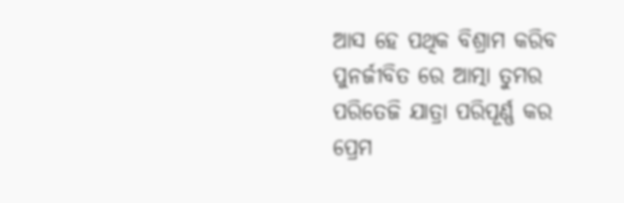ଆସ ହେ ପଥିକ ବିଶ୍ରାମ କରିବ
ପୁନର୍ଜୀବିତ ରେ ଆତ୍ମା ତୁମର
ପରିତେଜି ଯାତ୍ରା ପରିପୂର୍ଣ୍ଣ କର
ପ୍ରେମ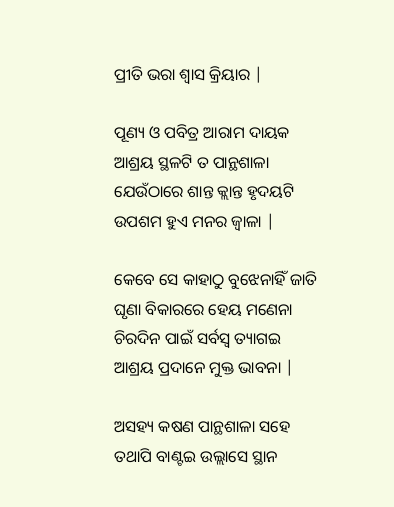ପ୍ରୀତି ଭରା ଶ୍ୱାସ କ୍ରିୟାର |

ପୂଣ୍ୟ ଓ ପବିତ୍ର ଆରାମ ଦାୟକ
ଆଶ୍ରୟ ସ୍ଥଳଟି ତ ପାନ୍ଥଶାଳା
ଯେଉଁଠାରେ ଶାନ୍ତ କ୍ଲାନ୍ତ ହୃଦୟଟି
ଉପଶମ ହୁଏ ମନର ଜ୍ୱାଳା |

କେବେ ସେ କାହାଠୁ ବୁଝେନାହିଁ ଜାତି
ଘୃଣା ବିକାରରେ ହେୟ ମଣେନା
ଚିରଦିନ ପାଇଁ ସର୍ବସ୍ବ ତ୍ୟାଗଇ
ଆଶ୍ରୟ ପ୍ରଦାନେ ମୁକ୍ତ ଭାବନା |

ଅସହ୍ୟ କଷଣ ପାନ୍ଥଶାଳା ସହେ
ତଥାପି ବାଣ୍ଟଇ ଉଲ୍ଲାସେ ସ୍ଥାନ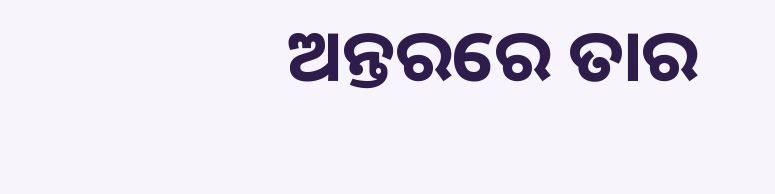ଅନ୍ତରରେ ତାର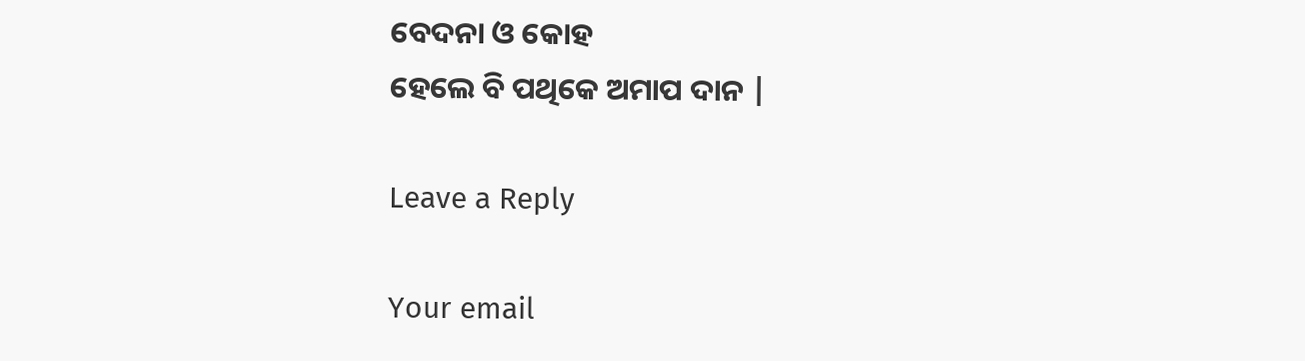ବେଦନା ଓ କୋହ
ହେଲେ ବି ପଥିକେ ଅମାପ ଦାନ |

Leave a Reply

Your email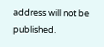address will not be published.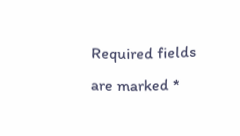Required fields are marked *